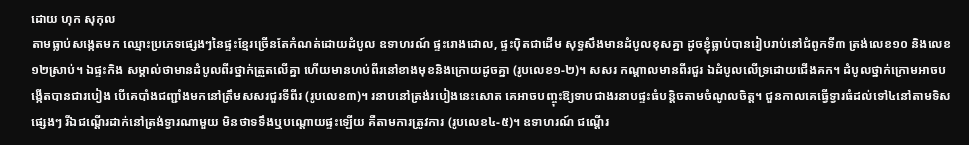ដោយ ហុក សុកុល
តាមធ្លាប់សង្កេតមក ឈ្មោះប្រភេទផ្សេងៗនៃផ្ទះខ្មែរច្រើនតែកំណត់ដោយដំបូល ឧទាហរណ៍ ផ្ទះរោងដោល, ផ្ទះប៉ិតជាដើម សុទ្ធសឹងមានដំបូលខុសគ្នា ដូចខ្ញុំធ្លាប់បានរៀបរាប់នៅជំពូកទី៣ ត្រង់លេខ១០ និងលេខ១២ស្រាប់។ ឯផ្ទះកិង សម្គាល់ថាមានដំបូលពីរថ្នាក់ត្រួតលើគ្នា ហើយមានហប់ពីរនៅខាងមុខនិងក្រោយដូចគ្នា (រូបលេខ១-២)។ សសរ កណ្តាលមានពីរជួរ ឯដំបូលលើទ្រដោយជើងគក។ ដំបូលថ្នាក់ក្រោមអាចបង្កើតបានជារបៀង បើគេបាំងជញ្ជាំងមកនៅត្រឹមសសរជួរទីពីរ (រូបលេខ៣)។ រនាបនៅត្រង់របៀងនេះសោត គេអាចបញ្ចុះឱ្យទាបជាងរនាបផ្ទះធំបន្តិចតាមចំណូលចិត្ត។ ជួនកាលគេធ្វើទ្វារធំដល់ទៅ៤នៅតាមទិសផ្សេងៗ រីឯជណ្តើរដាក់នៅត្រង់ទ្វារណាមួយ មិនថាទទឹងឬបណ្តោយផ្ទះឡើយ គឺតាមការត្រូវការ (រូបលេខ៤-៥)។ ឧទាហរណ៍ ជណ្តើរ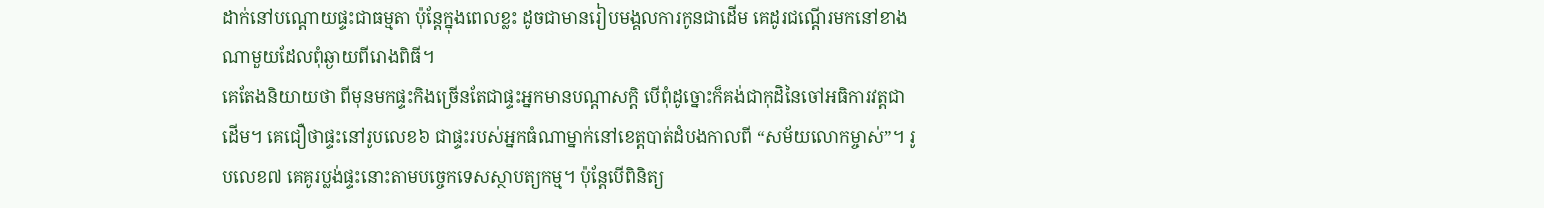ដាក់នៅបណ្តោយផ្ទះជាធម្មតា ប៉ុនែ្តក្នុងពេលខ្លះ ដូចជាមានរៀបមង្គលការកូនជាដើម គេដូរជណ្ដើរមកនៅខាងណាមួយដែលពុំឆ្ងាយពីរោងពិធី។
គេតែងនិយាយថា ពីមុនមកផ្ទះកិងច្រើនតែជាផ្ទះអ្នកមានបណ្តាសក្តិ បើពុំដូច្នោះក៏គង់ជាកុដិនៃចៅអធិការវត្តជាដើម។ គេជឿថាផ្ទះនៅរូបលេខ៦ ជាផ្ទះរបស់អ្នកធំណាម្នាក់នៅខេត្តបាត់ដំបងកាលពី “សម័យលោកម្ចាស់”។ រូបលេខ៧ គេគូរប្លង់ផ្ទះនោះតាមបច្ចេកទេសស្ថាបត្យកម្ម។ ប៉ុន្តែបើពិនិត្យ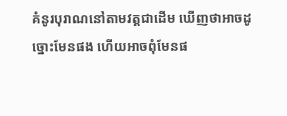គំនូរបុរាណនៅតាមវត្តជាដើម ឃើញថាអាចដូច្នោះមែនផង ហើយអាចពុំមែនផ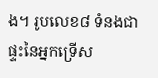ង។ រូបលេខ៨ ទំនងជាផ្ទះនៃអ្នកទ្រើស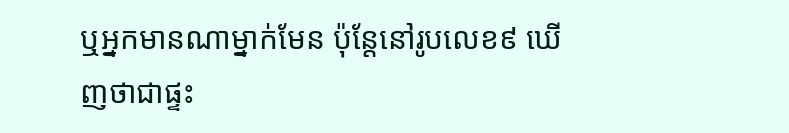ឬអ្នកមានណាម្នាក់មែន ប៉ុន្តែនៅរូបលេខ៩ ឃើញថាជាផ្ទះ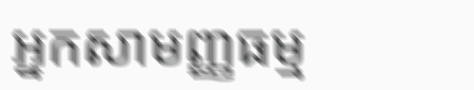អ្នកសាមញ្ញធម្ម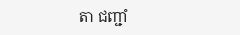តា ជញ្ជាំ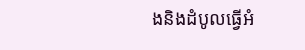ងនិងដំបូលធ្វើអំ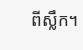ពីស្លឹក។